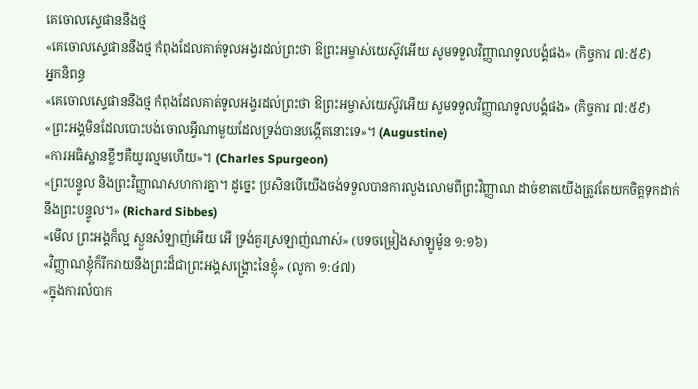គេចោលស្ទេផាននឹងថ្ម
«គេចោលស្ទេផាននឹងថ្ម កំពុងដែលគាត់ទូលអង្វរដល់ព្រះថា ឱព្រះអម្ចាស់យេស៊ូវអើយ សូមទទួលវិញ្ញាណទូលបង្គំផង» (កិច្ចការ ៧:៥៩)
អ្នកនិពន្ធ
«គេចោលស្ទេផាននឹងថ្ម កំពុងដែលគាត់ទូលអង្វរដល់ព្រះថា ឱព្រះអម្ចាស់យេស៊ូវអើយ សូមទទួលវិញ្ញាណទូលបង្គំផង» (កិច្ចការ ៧:៥៩)
«ព្រះអង្គមិនដែលបោះបង់ចោលអ្វីណាមួយដែលទ្រង់បានបង្កើតនោះទេ»។ (Augustine)
«ការអធិស្ឋានខ្លីៗគឺយូរល្មមហើយ»។ (Charles Spurgeon)
«ព្រះបន្ទូល និងព្រះវិញ្ញាណសហការគ្នា។ ដូច្នេះ ប្រសិនបើយើងចង់ទទួលបានការលួងលោមពីព្រះវិញ្ញាណ ដាច់ខាតយើងត្រូវតែយកចិត្តទុកដាក់នឹងព្រះបន្ទូល។» (Richard Sibbes)
«មើល ព្រះអង្គក៏ល្អ ស្ងួនសំឡាញ់អើយ អើ ទ្រង់គួរស្រឡាញ់ណាស់» (បទចម្រៀងសាឡូម៉ូន ១:១៦)
«វិញ្ញាណខ្ញុំក៏រីករាយនឹងព្រះដ៏ជាព្រះអង្គសង្គ្រោះនៃខ្ញុំ» (លូកា ១:៤៧)
«ក្នុងការលំបាក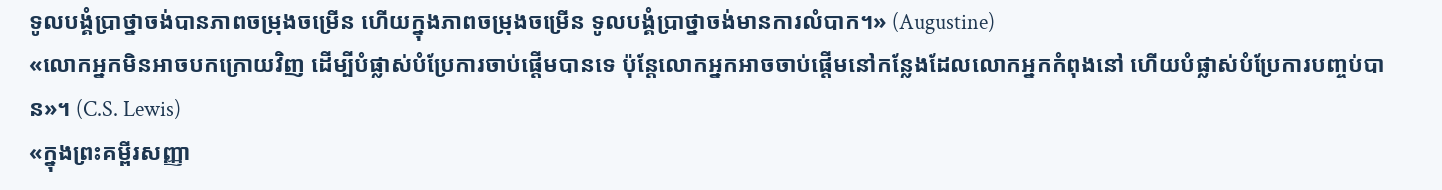ទូលបង្គំប្រាថ្នាចង់បានភាពចម្រុងចម្រើន ហើយក្នុងភាពចម្រុងចម្រើន ទូលបង្គំប្រាថ្នាចង់មានការលំបាក។» (Augustine)
«លោកអ្នកមិនអាចបកក្រោយវិញ ដើម្បីបំផ្លាស់បំប្រែការចាប់ផ្ដើមបានទេ ប៉ុន្តែលោកអ្នកអាចចាប់ផ្ដើមនៅកន្លែងដែលលោកអ្នកកំពុងនៅ ហើយបំផ្លាស់បំប្រែការបញ្ចប់បាន»។ (C.S. Lewis)
«ក្នុងព្រះគម្ពីរសញ្ញា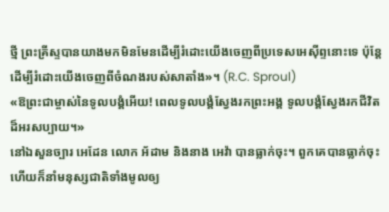ថ្មី ព្រះគ្រីស្ទបានយាងមកមិនមែនដើម្បីរំដោះយើងចេញពីប្រទេសអេស៊ីព្ទនោះទេ ប៉ុន្តែដើម្បីរំដោះយើងចេញពីចំណងរបស់សាតាំង»។ (R.C. Sproul)
«ឱព្រះជាម្ចាស់នៃទូលបង្គំអើយ! ពេលទូលបង្គំស្វែងរកព្រះអង្គ ទូលបង្គំស្វែងរកជីវិតដ៏អរសប្បាយ។»
នៅឯសួនច្បារ អេដែន លោក អ័ដាម និងនាង អេវ៉ា បានធ្លាក់ចុះ។ ពួកគេបានធ្លាក់ចុះ ហើយក៏នាំមនុស្សជាតិទាំងមូលឲ្យ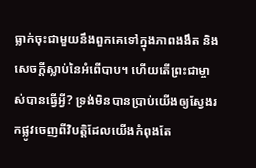ធ្លាក់ចុះជាមួយនឹងពួកគេទៅក្នុងភាពងងឹត និងសេចក្ដីស្លាប់នៃអំពើបាប។ ហើយតើព្រះជាម្ចាស់បានធ្វើអ្វី? ទ្រង់មិនបានប្រាប់យើងឲ្យស្វែងរកផ្លូវចេញពីវិបត្តិដែលយើងកំពុងតែ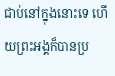ជាប់នៅក្នុងនោះទេ ហើយព្រះអង្គក៏បានប្រ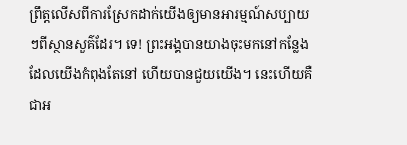ព្រឹត្តលើសពីការស្រែកដាក់យើងឲ្យមានអារម្មណ៍សប្បាយៗពីស្ថានសួគ៌ដែរ។ ទេ! ព្រះអង្គបានយាងចុះមកនៅកន្លែងដែលយើងកំពុងតែនៅ ហើយបានជួយយើង។ នេះហើយគឺជាអ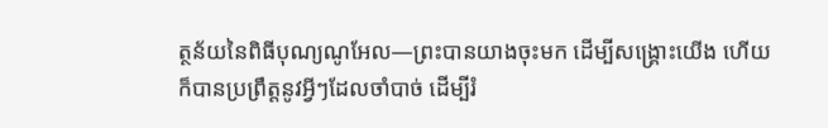ត្ថន័យនៃពិធីបុណ្យណូអែល—ព្រះបានយាងចុះមក ដើម្បីសង្គ្រោះយើង ហើយក៏បានប្រព្រឹត្តនូវអ្វីៗដែលចាំបាច់ ដើម្បីរំ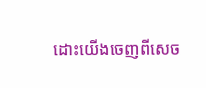ដោះយើងចេញពីសេច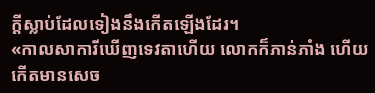ក្ដីស្លាប់ដែលទៀងនឹងកើតឡើងដែរ។
«កាលសាការីឃើញទេវតាហើយ លោកក៏ភាន់ភាំង ហើយកើតមានសេច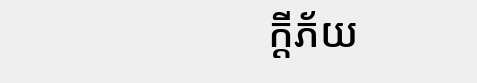ក្ដីភ័យ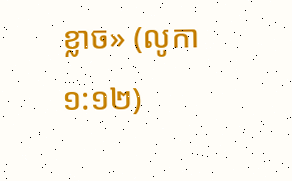ខ្លាច» (លូកា១:១២)